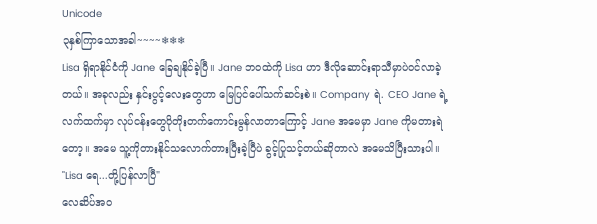Unicode
၃နှစ်ကြာသောအခါ~~~~❄❄❄
Lisa ရှိရာနိုင်ငံကို Jane ခြေချနိုင်ခဲ့ပြီ။ Jane ဘဝထဲကို Lisa ဟာ ဒီလိုဆောင်းရာသီမှာပဲဝင်လာခဲ့တယ်။ အခုလည်း နှင်းပွင့်လေးတွေဟာ မြေပြင်ပေါ်သက်ဆင်းစဲ။ Company ရဲ. CEO Jane ရဲ့လက်ထက်မှာ လုပ်ငန်းတွေပိုတိုးတက်ကောင်းမွန်လာတာကြောင့် Jane အမေမှာ Jane ကိုမတားရဲတော့။ အမေ သူ့ကိုတားနိုင်သလောက်တားပြီးခဲ့ပြီပဲ ခွင့်ပြုသင့်တယ်ဆိုတာလဲ အမေသိပြီးသားပါ။
"Lisa ရေ...တို့ပြန်လာပြီ"
လေဆိပ်အဝ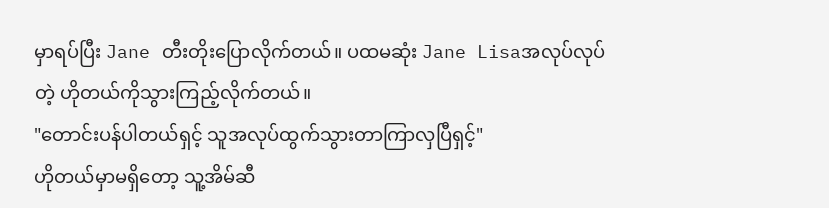မှာရပ်ပြီး Jane တီးတိုးပြောလိုက်တယ်။ ပထမဆုံး Jane Lisaအလုပ်လုပ်တဲ့ ဟိုတယ်ကိုသွားကြည့်လိုက်တယ်။
"တောင်းပန်ပါတယ်ရှင့် သူအလုပ်ထွက်သွားတာကြာလှပြီရှင့်"
ဟိုတယ်မှာမရှိတော့ သူ့အိမ်ဆီ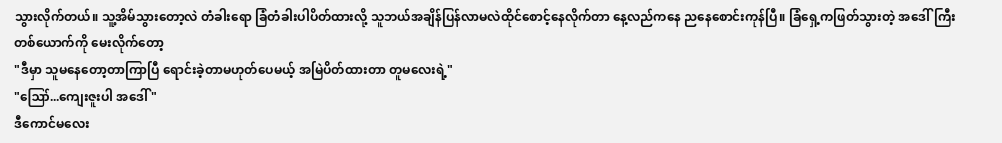သွားလိုက်တယ်။ သူ့အိမ်သွားတော့လဲ တံခါးရော ခြံတံခါးပါပိတ်ထားလို့ သူဘယ်အချိန်ပြန်လာမလဲထိုင်စောင့်နေလိုက်တာ နေ့လည်ကနေ ညနေစောင်းကုန်ပြီ။ ခြံရှေ့ကဖြတ်သွားတဲ့ အဒေါ်ကြီးတစ်ယောက်ကို မေးလိုက်တော့
"ဒီမှာ သူမနေတော့တာကြာပြီ ရောင်းခဲ့တာမဟုတ်ပေမယ့် အမြဲပိတ်ထားတာ တူမလေးရဲ့"
"ဪ...ကျေးဇူးပါ အဒေါ် "
ဒီကောင်မလေး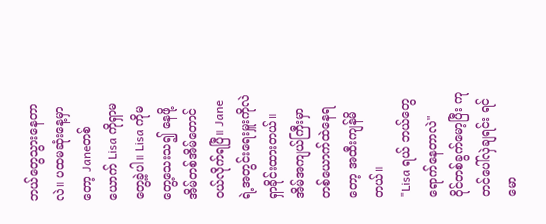ဘယ်တွေသွားနေတာလဲ။ ပထမဆုံးနေ့မှာတော့ Janeတစ်ယောက် Lisa ကိုရှာမတွေ့ခဲ့ပါ။ Lisa ကိုမတွေ့သေးသ၍ နေဖို့ အိမ်တစ်အိမ်တောင်ဝယ်လိုက်ရပြီ။ Jane ရဲ့အတွင်းရေးမှူးကိုလဲ ရှာခိုင်းထားတယ်။ အိမ်အကျယ်ကြီးမှာ တစ်ယောက်ထဲနေရတော့ အထီးကျန်မိတယ်။
"Lisa ရယ် ဘယ်တွေရောက်နေတာလဲ"
ဝိုင်တစ်ခွက်မော့ပြီး ကုတင်ပေါ်လှဲချရင်း ရင်မော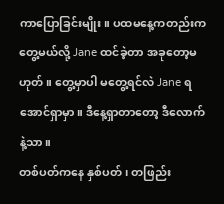ကာပြောခြင်းမျိုး။ ပထမနေ့ကတည်းကတွေ့မယ်လို့ Jane ထင်ခဲ့တာ အခုတော့မဟုတ်။ တွေ့မှာပါ မတွေ့ရင်လဲ Jane ရအောင်ရှာမှာ။ ဒီနေ့ရှာတာတော့ ဒီလောက်နဲ့သာ။
တစ်ပတ်ကနေ နှစ်ပတ်၊ တဖြည်း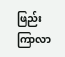ဖြည်းကြာလာ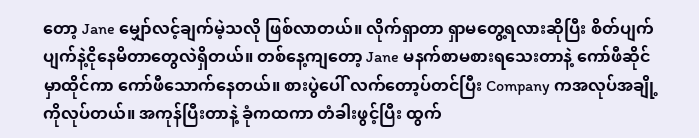တော့ Jane မျှော်လင့်ချက်မဲ့သလို ဖြစ်လာတယ်။ လိုက်ရှာတာ ရှာမတွေ့ရလားဆိုပြီး စိတ်ပျက်ပျက်နဲ့ငိုနေမိတာတွေလဲရှိတယ်။ တစ်နေ့ကျတော့ Jane မနက်စာမစားရသေးတာနဲ့ ကော်ဖီဆိုင်မှာထိုင်ကာ ကော်ဖီသောက်နေတယ်။ စားပွဲပေါ် လက်တော့ပ်တင်ပြီး Company ကအလုပ်အချို့ကိုလုပ်တယ်။ အကုန်ပြီးတာနဲ့ ခုံကထကာ တံခါးဖွင့်ပြီး ထွက်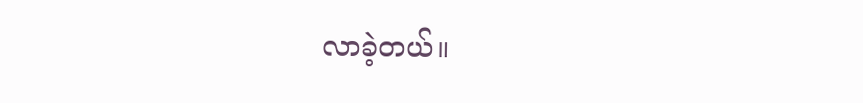လာခဲ့တယ်။